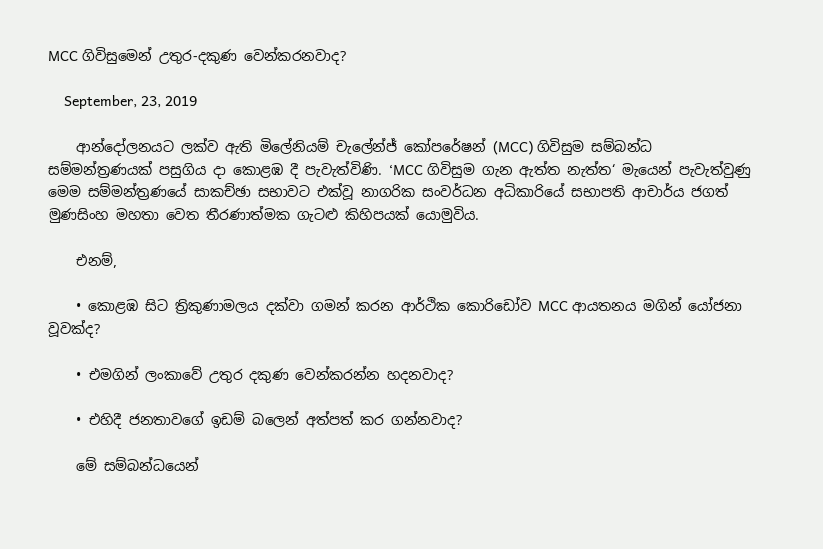MCC ගිවිසුමෙන් උතුර-දකුණ වෙන්කරනවාද?

    September, 23, 2019

    ආන්දෝලනයට ලක්ව ඇති මිලේනියම් චැලේන්ජ් කෝපරේෂන් (MCC) ගිවිසුම සම්බන්ධ සම්මන්ත්‍රණයක් පසුගිය දා කොළඹ දී පැවැත්විණි. ‘MCC ගිවිසුම ගැන ඇත්ත නැත්ත‘ මැයෙන් පැවැත්වුණු මෙම සම්මන්ත්‍රණයේ සාකච්ඡා සභාවට එක්වූ නාගරික සංවර්ධන අධිකාරියේ සභාපති ආචාර්ය ජගත් මුණසිංහ මහතා වෙත තීරණාත්මක ගැටළු කිහිපයක් යොමුවිය.

    එනම්,

    • කොළඹ සිට ත්‍රිකුණාමලය දක්වා ගමන් කරන ආර්ථික කොරිඩෝව MCC ආයතනය මගින් යෝජනා වූවක්ද?

    • එමගින් ලංකාවේ උතුර දකුණ වෙන්කරන්න හදනවාද?

    • එහිදී ජනතාවගේ ඉඩම් බලෙන් අත්පත් කර ගන්නවාද?

    මේ සම්බන්ධයෙන්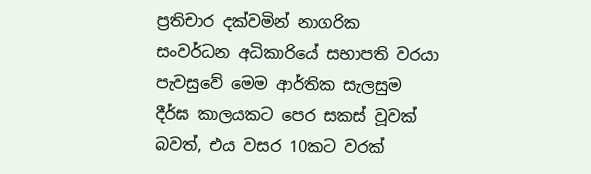ප්‍රතිචාර දක්වමින් නාගරික සංවර්ධන අධිකාරියේ සභාපති වරයා පැවසුවේ මෙම ආර්තික සැලසුම දීර්ඝ කාලයකට පෙර සකස් වූවක් බවත්, එය වසර 10කට වරක්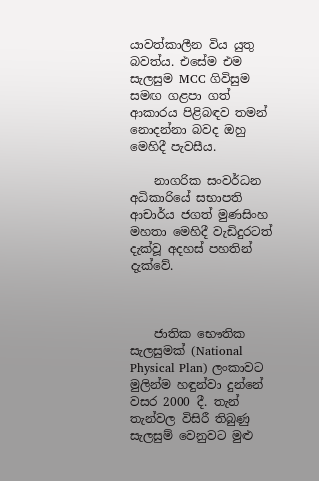යාවත්කාලීන විය යුතු බවත්ය. එසේම එම සැලසුම MCC ගිවිසුම සමඟ ගළපා ගත් ආකාරය පිළිබඳව තමන් නොදන්නා බවද ඔහු මෙහිදී පැවසීය.

    නාගරික සංවර්ධන අධිකාරියේ සභාපති ආචාර්ය ජගත් මුණසිංහ මහතා මෙහිදී වැඩිදුරටත් දැක්වූ අදහස් පහතින් දැක්වේ.



    ජාතික භෞතික සැලසුමක් (National Physical Plan) ලංකාවට මුලින්ම හඳුන්වා දුන්නේ වසර 2000 දී. තැන් තැන්වල විසිරී තිබුණු සැලසුම් වෙනුවට මුළු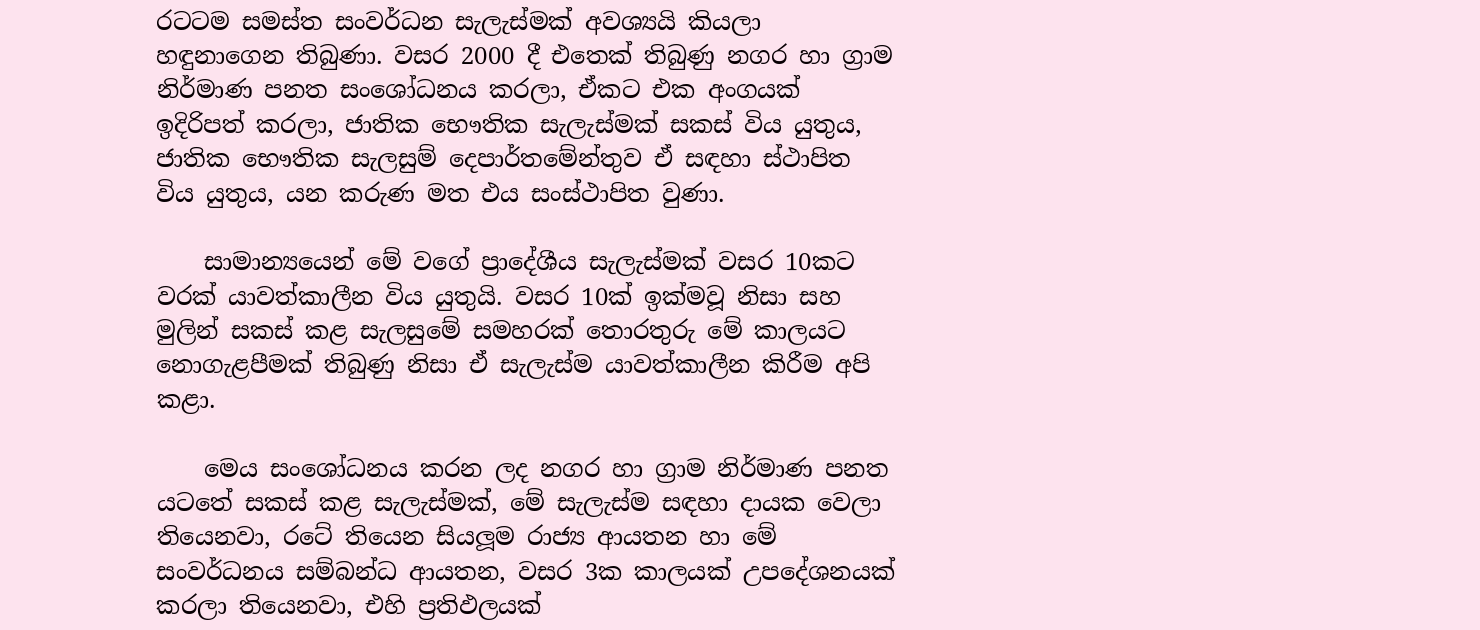රටටම සමස්ත සංවර්ධන සැලැස්මක් අවශ්‍යයි කියලා හඳුනාගෙන තිබුණා. වසර 2000 දී එතෙක් තිබුණු නගර හා ග්‍රාම නිර්මාණ පනත සංශෝධනය කරලා, ඒකට එක අංගයක් ඉදිරිපත් කරලා, ජාතික භෞතික සැලැස්මක් සකස් විය යුතුය, ජාතික භෞතික සැලසුම් දෙපාර්තමේන්තුව ඒ සඳහා ස්ථාපිත විය යුතුය, යන කරුණ මත එය සංස්ථාපිත වුණා.

    සාමාන්‍යයෙන් මේ වගේ ප්‍රාදේශීය සැලැස්මක් වසර 10කට වරක් යාවත්කාලීන විය යුතුයි. වසර 10ක් ඉක්මවූ නිසා සහ මුලින් සකස් කළ සැලසුමේ සමහරක් තොරතුරු මේ කාලයට නොගැළපීමක් තිබුණු නිසා ඒ සැලැස්ම යාවත්කාලීන කිරීම අපි කළා.

    මෙය සංශෝධනය කරන ලද නගර හා ග්‍රාම නිර්මාණ පනත යටතේ සකස් කළ සැලැස්මක්, මේ සැලැස්ම සඳහා දායක වෙලා තියෙනවා, රටේ තියෙන සියලූම රාජ්‍ය ආයතන හා මේ සංවර්ධනය සම්බන්ධ ආයතන, වසර 3ක කාලයක් උපදේශනයක් කරලා තියෙනවා, එහි ප්‍රතිඵලයක්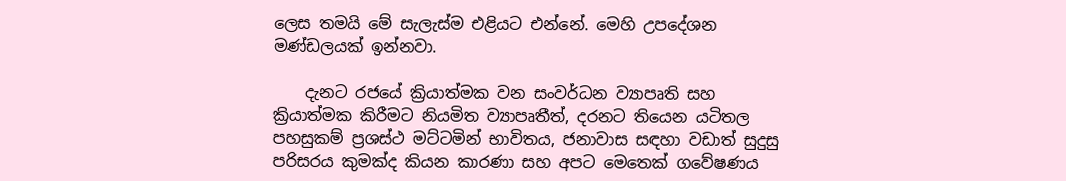ලෙස තමයි මේ සැලැස්ම එළියට එන්නේ. මෙහි උපදේශන මණ්ඩලයක් ඉන්නවා.

    දැනට රජයේ ක්‍රියාත්මක වන සංවර්ධන ව්‍යාපෘති සහ ක්‍රියාත්මක කිරීමට නියමිත ව්‍යාපෘතීත්, දරනට තියෙන යටිතල පහසුකම් ප්‍රශස්ථ මට්ටමින් භාවිතය, ජනාවාස සඳහා වඩාත් සුදුසු පරිසරය කුමක්ද කියන කාරණා සහ අපට මෙතෙක් ගවේෂණය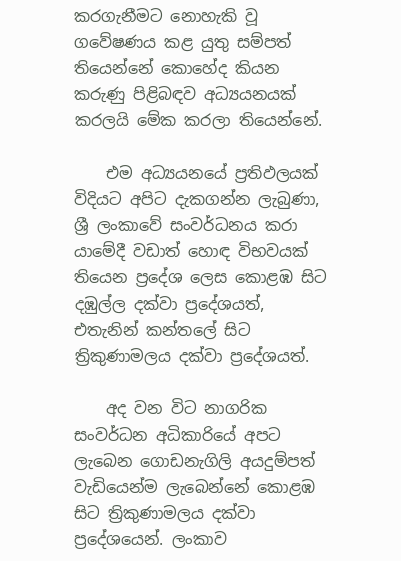කරගැනීමට නොහැකි වූ ගවේෂණය කළ යුතු සම්පත් තියෙන්නේ කොහේද කියන කරුණු පිළිබඳව අධ්‍යයනයක් කරලයි මේක කරලා තියෙන්නේ.

    එම අධ්‍යයනයේ ප්‍රතිඵලයක් විදියට අපිට දැකගන්න ලැබුණා, ශ්‍රී ලංකාවේ සංවර්ධනය කරා යාමේදී වඩාත් හොඳ විභවයක් තියෙන ප්‍රදේශ ලෙස කොළඹ සිට දඹුල්ල දක්වා ප්‍රදේශයත්, එතැනින් කන්තලේ සිට ත්‍රිකුණාමලය දක්වා ප්‍රදේශයත්.

    අද වන විට නාගරික සංවර්ධන අධිකාරියේ අපට ලැබෙන ගොඩනැගිලි අයදුම්පත් වැඩියෙන්ම ලැබෙන්නේ කොළඹ සිට ත්‍රිකුණාමලය දක්වා ප්‍රදේශයෙන්. ලංකාව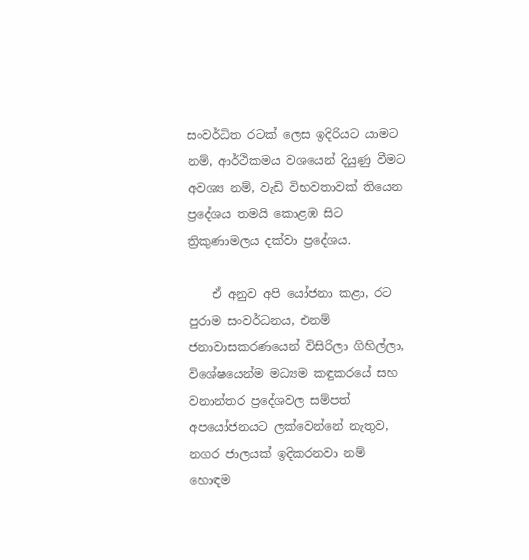සංවර්ධිත රටක් ලෙස ඉදිරියට යාමට නම්, ආර්ථිකමය වශයෙන් දියුණු වීමට අවශ්‍ය නම්, වැඩි විභවතාවක් තියෙන ප්‍රදේශය තමයි කොළඹ සිට ත්‍රිකුණාමලය දක්වා ප්‍රදේශය.

    ඒ අනුව අපි යෝජනා කළා, රට පුරාම සංවර්ධනය, එනම් ජනාවාසකරණයෙන් විසිරිලා ගිහිල්ලා, විශේෂයෙන්ම මධ්‍යම කඳුකරයේ සහ වනාන්තර ප්‍රදේශවල සම්පත් අපයෝජනයට ලක්වෙන්නේ නැතුව, නගර ජාලයක් ඉදිකරනවා නම් හොඳම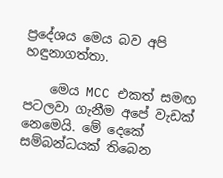ප්‍රදේශය මෙය බව අපි හඳුනාගත්තා.

    මෙය MCC එකත් සමඟ පටලවා ගැනීම අපේ වැඩක් නෙමෙයි. මේ දෙකේ සම්බන්ධයක් තිබෙන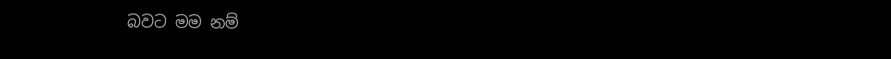බවට මම නම්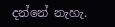දන්නේ නැහැ.